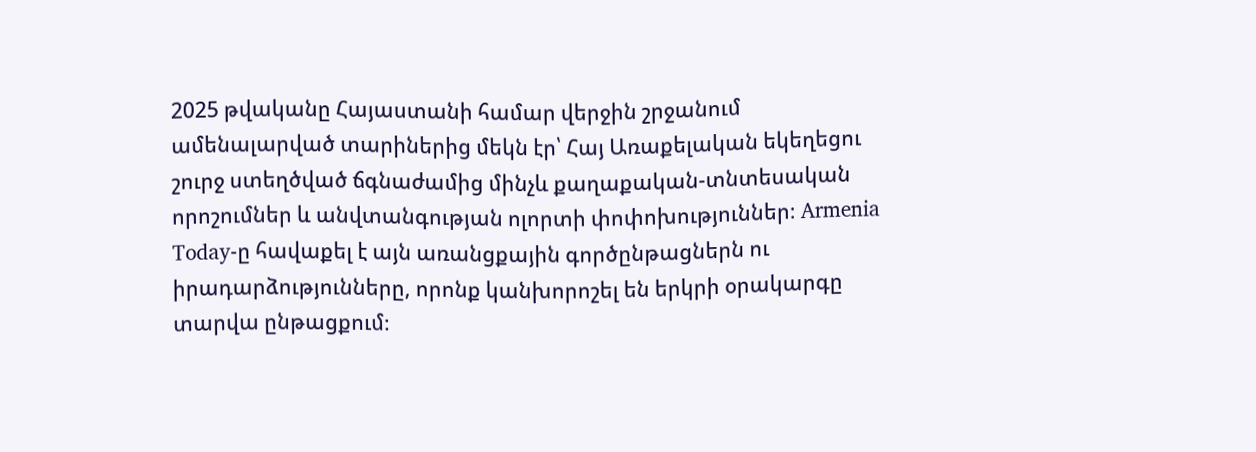2025 թվականը Հայաստանի համար վերջին շրջանում ամենալարված տարիներից մեկն էր՝ Հայ Առաքելական եկեղեցու շուրջ ստեղծված ճգնաժամից մինչև քաղաքական-տնտեսական որոշումներ և անվտանգության ոլորտի փոփոխություններ։ Armenia Today-ը հավաքել է այն առանցքային գործընթացներն ու իրադարձությունները, որոնք կանխորոշել են երկրի օրակարգը տարվա ընթացքում։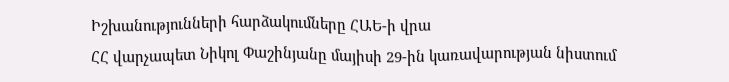Իշխանությունների հարձակումները ՀԱԵ-ի վրա
ՀՀ վարչապետ Նիկոլ Փաշինյանը մայիսի 29-ին կառավարության նիստում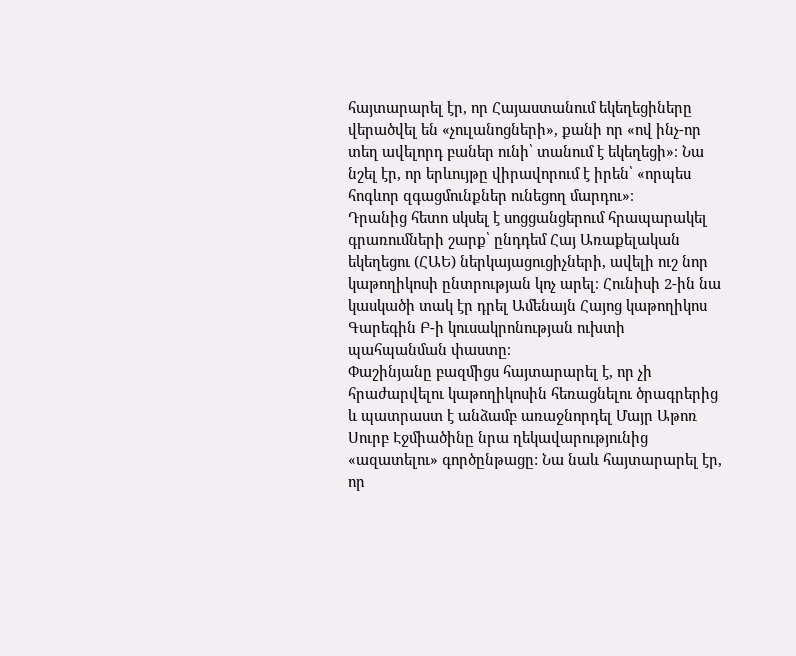հայտարարել էր, որ Հայաստանում եկեղեցիները վերածվել են «չուլանոցների», քանի որ «ով ինչ-որ տեղ ավելորդ բաներ ունի՝ տանում է եկեղեցի»։ Նա նշել էր, որ երևույթը վիրավորում է իրեն՝ «որպես հոգևոր զգացմունքներ ունեցող մարդու»։
Դրանից հետո սկսել է սոցցանցերում հրապարակել գրառումների շարք՝ ընդդեմ Հայ Առաքելական եկեղեցու (ՀԱԵ) ներկայացուցիչների, ավելի ուշ նոր կաթողիկոսի ընտրության կոչ արել։ Հունիսի 2-ին նա կասկածի տակ էր դրել Ամենայն Հայոց կաթողիկոս Գարեգին Բ-ի կուսակրոնության ուխտի պահպանման փաստը։
Փաշինյանը բազմիցս հայտարարել է, որ չի հրաժարվելու կաթողիկոսին հեռացնելու ծրագրերից և պատրաստ է անձամբ առաջնորդել Մայր Աթոռ Սուրբ Էջմիածինը նրա ղեկավարությունից «ազատելու» գործընթացը: Նա նաև հայտարարել էր, որ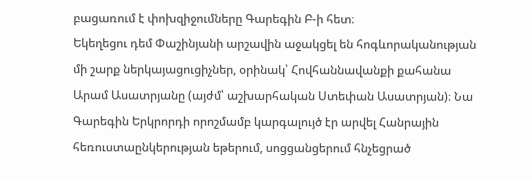բացառում է փոխզիջումները Գարեգին Բ-ի հետ։
Եկեղեցու դեմ Փաշինյանի արշավին աջակցել են հոգևորականության մի շարք ներկայացուցիչներ, օրինակ՝ Հովհաննավանքի քահանա Արամ Ասատրյանը (այժմ՝ աշխարհական Ստեփան Ասատրյան)։ Նա Գարեգին Երկրորդի որոշմամբ կարգալույծ էր արվել Հանրային հեռուստաընկերության եթերում, սոցցանցերում հնչեցրած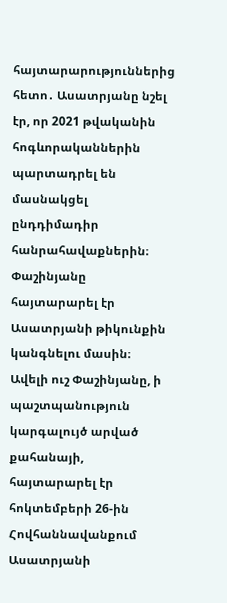հայտարարություններից հետո․ Ասատրյանը նշել էր, որ 2021 թվականին հոգևորականներին պարտադրել են մասնակցել ընդդիմադիր հանրահավաքներին։ Փաշինյանը հայտարարել էր Ասատրյանի թիկունքին կանգնելու մասին։
Ավելի ուշ Փաշինյանը, ի պաշտպանություն կարգալույծ արված քահանայի, հայտարարել էր հոկտեմբերի 26-ին Հովհաննավանքում Ասատրյանի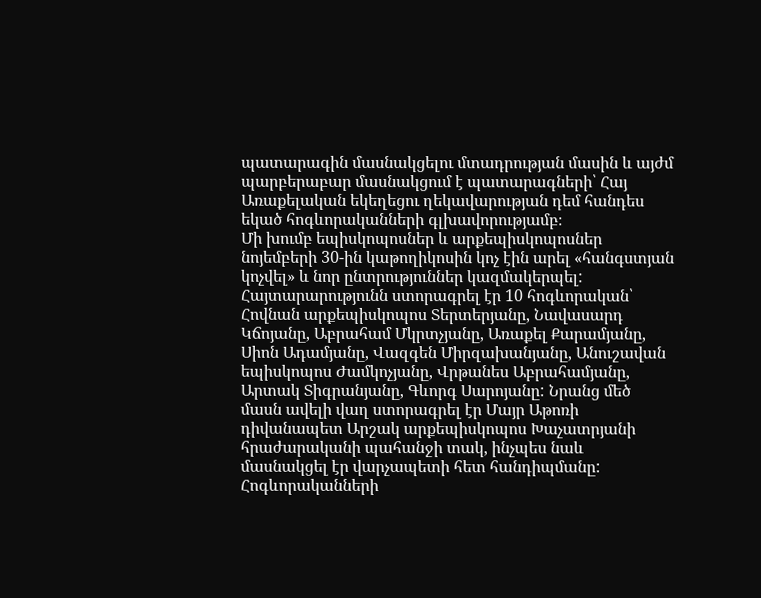պատարագին մասնակցելու մտադրության մասին և այժմ պարբերաբար մասնակցում է պատարագների՝ Հայ Առաքելական եկեղեցու ղեկավարության դեմ հանդես եկած հոգևորականների գլխավորությամբ։
Մի խումբ եպիսկոպոսներ և արքեպիսկոպոսներ նոյեմբերի 30-ին կաթողիկոսին կոչ էին արել «հանգստյան կոչվել» և նոր ընտրություններ կազմակերպել: Հայտարարությունն ստորագրել էր 10 հոգևորական՝ Հովնան արքեպիսկոպոս Տերտերյանը, Նավասարդ Կճոյանը, Աբրահամ Մկրտչյանը, Առաքել Քարամյանը, Սիոն Ադամյանը, Վազգեն Միրզախանյանը, Անուշավան եպիսկոպոս Ժամկոչյանը, Վրթանես Աբրահամյանը, Արտակ Տիգրանյանը, Գևորգ Սարոյանը: Նրանց մեծ մասն ավելի վաղ ստորագրել էր Մայր Աթոռի դիվանապետ Արշակ արքեպիսկոպոս Խաչատրյանի հրաժարականի պահանջի տակ, ինչպես նաև մասնակցել էր վարչապետի հետ հանդիպմանը:
Հոգևորականների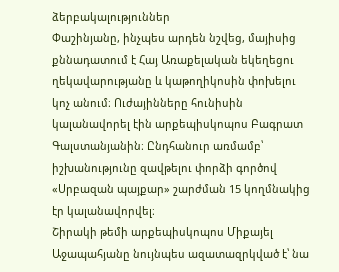ձերբակալություններ
Փաշինյանը, ինչպես արդեն նշվեց, մայիսից քննադատում է Հայ Առաքելական եկեղեցու ղեկավարությանը և կաթողիկոսին փոխելու կոչ անում։ Ուժայինները հունիսին կալանավորել էին արքեպիսկոպոս Բագրատ Գալստանյանին։ Ընդհանուր առմամբ՝ իշխանությունը զավթելու փորձի գործով «Սրբազան պայքար» շարժման 15 կողմնակից էր կալանավորվել։
Շիրակի թեմի արքեպիսկոպոս Միքայել Աջապահյանը նույնպես ազատազրկված է՝ նա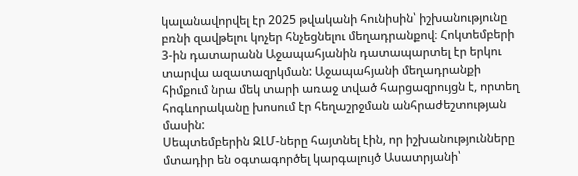կալանավորվել էր 2025 թվականի հունիսին՝ իշխանությունը բռնի զավթելու կոչեր հնչեցնելու մեղադրանքով։ Հոկտեմբերի 3-ին դատարանն Աջապահյանին դատապարտել էր երկու տարվա ազատազրկման: Աջապահյանի մեղադրանքի հիմքում նրա մեկ տարի առաջ տված հարցազրույցն է, որտեղ հոգևորականը խոսում էր հեղաշրջման անհրաժեշտության մասին:
Սեպտեմբերին ԶԼՄ-ները հայտնել էին, որ իշխանությունները մտադիր են օգտագործել կարգալույծ Ասատրյանի՝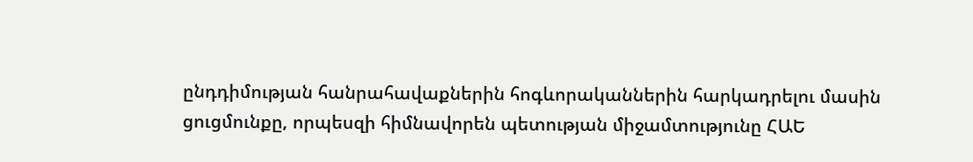ընդդիմության հանրահավաքներին հոգևորականներին հարկադրելու մասին ցուցմունքը, որպեսզի հիմնավորեն պետության միջամտությունը ՀԱԵ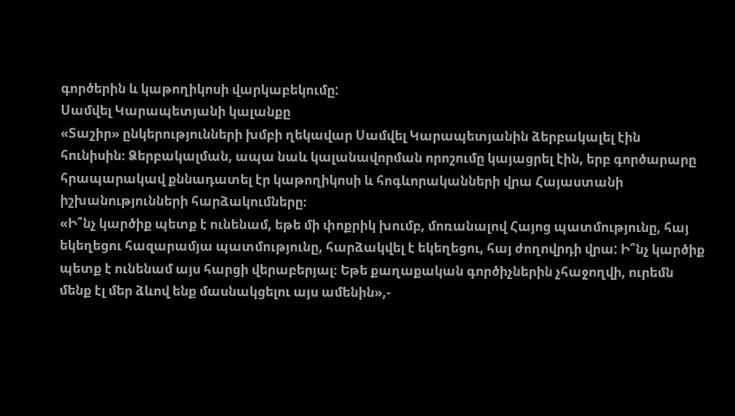գործերին և կաթողիկոսի վարկաբեկումը:
Սամվել Կարապետյանի կալանքը
«Տաշիր» ընկերությունների խմբի ղեկավար Սամվել Կարապետյանին ձերբակալել էին հունիսին։ Ձերբակալման, ապա նաև կալանավորման որոշումը կայացրել էին, երբ գործարարը հրապարակավ քննադատել էր կաթողիկոսի և հոգևորականների վրա Հայաստանի իշխանությունների հարձակումները։
«Ի՞նչ կարծիք պետք է ունենամ, եթե մի փոքրիկ խումբ, մոռանալով Հայոց պատմությունը, հայ եկեղեցու հազարամյա պատմությունը, հարձակվել է եկեղեցու, հայ ժողովրդի վրա: Ի՞նչ կարծիք պետք է ունենամ այս հարցի վերաբերյալ։ Եթե քաղաքական գործիչներին չհաջողվի, ուրեմն մենք էլ մեր ձևով ենք մասնակցելու այս ամենին»,-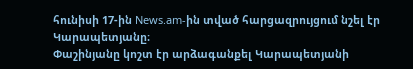հունիսի 17-ին News.am-ին տված հարցազրույցում նշել էր Կարապետյանը։
Փաշինյանը կոշտ էր արձագանքել Կարապետյանի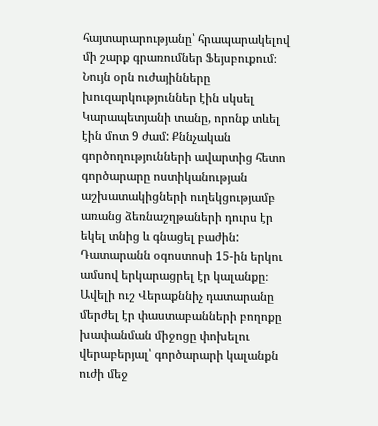հայտարարությանը՝ հրապարակելով մի շարք գրառումներ Ֆեյսբուքում։ Նույն օրն ուժայինները խուզարկություններ էին սկսել Կարապետյանի տանը, որոնք տևել էին մոտ 9 ժամ: Քննչական գործողությունների ավարտից հետո գործարարը ոստիկանության աշխատակիցների ուղեկցությամբ առանց ձեռնաշղթաների դուրս էր եկել տնից և գնացել բաժին:
Դատարանն օգոստոսի 15-ին երկու ամսով երկարացրել էր կալանքը։ Ավելի ուշ Վերաքննիչ դատարանը մերժել էր փաստաբանների բողոքը խափանման միջոցը փոխելու վերաբերյալ՝ գործարարի կալանքն ուժի մեջ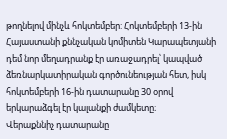թողնելով մինչև հոկտեմբեր: Հոկտեմբերի 13-ին Հայաստանի քննչական կոմիտեն Կարապետյանի դեմ նոր մեղադրանք էր առաջադրել՝ կապված ձեռնարկատիրական գործունեության հետ, իսկ հոկտեմբերի 16-ին դատարանը 30 օրով երկարաձգել էր կալանքի ժամկետը։
Վերաքննիչ դատարանը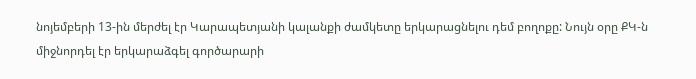նոյեմբերի 13-ին մերժել էր Կարապետյանի կալանքի ժամկետը երկարացնելու դեմ բողոքը: Նույն օրը ՔԿ-ն միջնորդել էր երկարաձգել գործարարի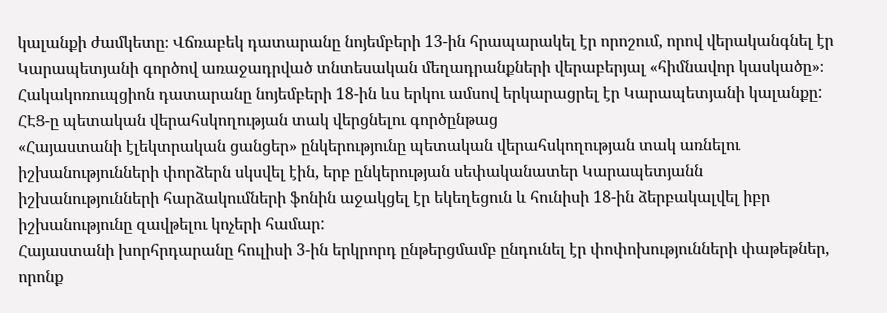կալանքի ժամկետը։ Վճռաբեկ դատարանը նոյեմբերի 13-ին հրապարակել էր որոշում, որով վերականգնել էր Կարապետյանի գործով առաջադրված տնտեսական մեղադրանքների վերաբերյալ «հիմնավոր կասկածը»։ Հակակոռուպցիոն դատարանը նոյեմբերի 18-ին ևս երկու ամսով երկարացրել էր Կարապետյանի կալանքը:
ՀԷՑ-ը պետական վերահսկողության տակ վերցնելու գործընթաց
«Հայաստանի էլեկտրական ցանցեր» ընկերությունը պետական վերահսկողության տակ առնելու իշխանությունների փորձերն սկսվել էին, երբ ընկերության սեփականատեր Կարապետյանն իշխանությունների հարձակումների ֆոնին աջակցել էր եկեղեցուն և հունիսի 18-ին ձերբակալվել իբր իշխանությունը զավթելու կոչերի համար:
Հայաստանի խորհրդարանը հուլիսի 3-ին երկրորդ ընթերցմամբ ընդունել էր փոփոխությունների փաթեթներ, որոնք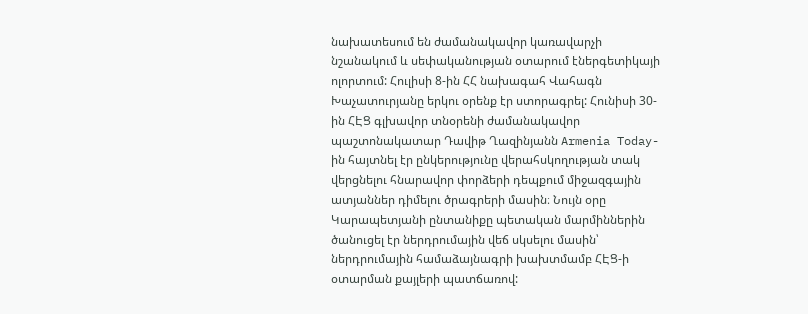նախատեսում են ժամանակավոր կառավարչի նշանակում և սեփականության օտարում էներգետիկայի ոլորտում: Հուլիսի 8-ին ՀՀ նախագահ Վահագն Խաչատուրյանը երկու օրենք էր ստորագրել: Հունիսի 30-ին ՀԷՑ գլխավոր տնօրենի ժամանակավոր պաշտոնակատար Դավիթ Ղազինյանն Armenia Today-ին հայտնել էր ընկերությունը վերահսկողության տակ վերցնելու հնարավոր փորձերի դեպքում միջազգային ատյաններ դիմելու ծրագրերի մասին։ Նույն օրը Կարապետյանի ընտանիքը պետական մարմիններին ծանուցել էր ներդրումային վեճ սկսելու մասին՝ ներդրումային համաձայնագրի խախտմամբ ՀԷՑ-ի օտարման քայլերի պատճառով: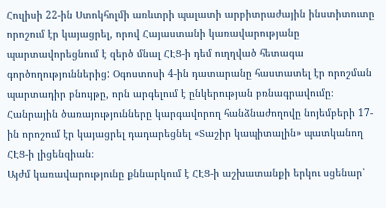Հուլիսի 22-ին Ստոկհոլմի առևտրի պալատի արբիտրաժային ինստիտուտը որոշում էր կայացրել, որով Հայաստանի կառավարությանը պարտավորեցնում է զերծ մնալ ՀԷՑ-ի դեմ ուղղված հետագա գործողություններից: Օգոստոսի 4-ին դատարանը հաստատել էր որոշման պարտադիր բնույթը, որն արգելում է ընկերության բռնագրավումը։
Հանրային ծառայությունները կարգավորող հանձնաժողովը նոյեմբերի 17-ին որոշում էր կայացրել դադարեցնել «Տաշիր կապիտալին» պատկանող ՀԷՑ-ի լիցենզիան։
Այժմ կառավարությունը քննարկում է ՀԷՑ-ի աշխատանքի երկու սցենար՝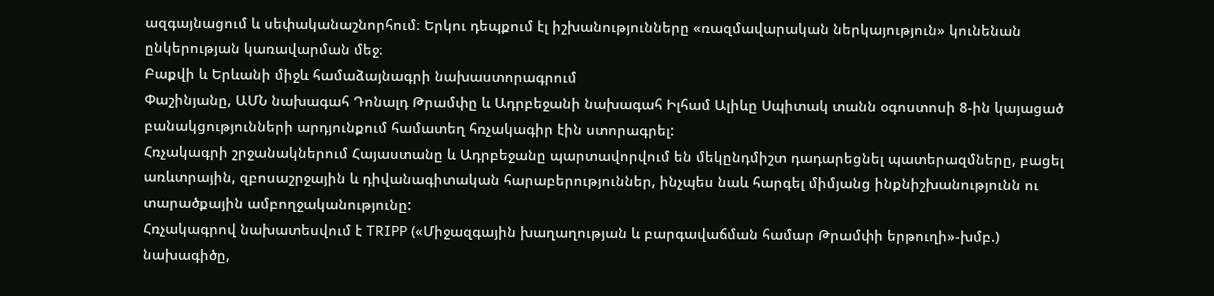ազգայնացում և սեփականաշնորհում։ Երկու դեպքում էլ իշխանությունները «ռազմավարական ներկայություն» կունենան ընկերության կառավարման մեջ։
Բաքվի և Երևանի միջև համաձայնագրի նախաստորագրում
Փաշինյանը, ԱՄՆ նախագահ Դոնալդ Թրամփը և Ադրբեջանի նախագահ Իլհամ Ալիևը Սպիտակ տանն օգոստոսի 8-ին կայացած բանակցությունների արդյունքում համատեղ հռչակագիր էին ստորագրել:
Հռչակագրի շրջանակներում Հայաստանը և Ադրբեջանը պարտավորվում են մեկընդմիշտ դադարեցնել պատերազմները, բացել առևտրային, զբոսաշրջային և դիվանագիտական հարաբերություններ, ինչպես նաև հարգել միմյանց ինքնիշխանությունն ու տարածքային ամբողջականությունը:
Հռչակագրով նախատեսվում է TRIPP («Միջազգային խաղաղության և բարգավաճման համար Թրամփի երթուղի»-խմբ.) նախագիծը,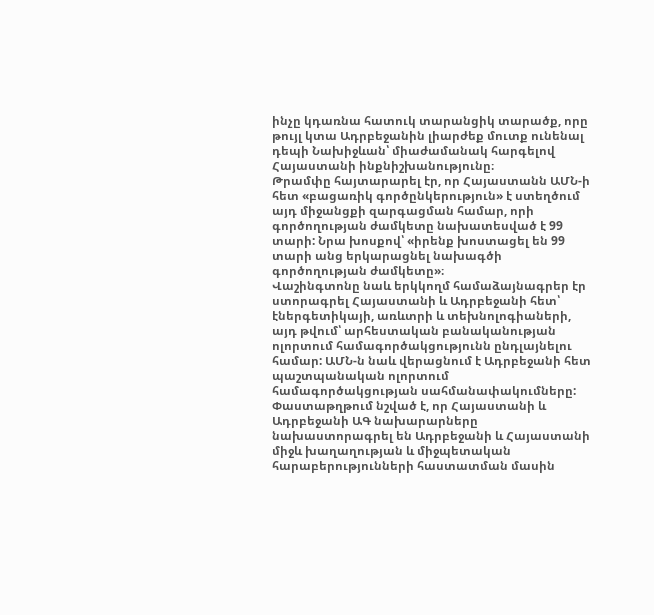ինչը կդառնա հատուկ տարանցիկ տարածք, որը թույլ կտա Ադրբեջանին լիարժեք մուտք ունենալ դեպի Նախիջևան՝ միաժամանակ հարգելով Հայաստանի ինքնիշխանությունը։
Թրամփը հայտարարել էր, որ Հայաստանն ԱՄՆ-ի հետ «բացառիկ գործընկերություն» է ստեղծում այդ միջանցքի զարգացման համար, որի գործողության ժամկետը նախատեսված է 99 տարի: Նրա խոսքով՝ «իրենք խոստացել են 99 տարի անց երկարացնել նախագծի գործողության ժամկետը»։
Վաշինգտոնը նաև երկկողմ համաձայնագրեր էր ստորագրել Հայաստանի և Ադրբեջանի հետ՝ էներգետիկայի, առևտրի և տեխնոլոգիաների, այդ թվում՝ արհեստական բանականության ոլորտում համագործակցությունն ընդլայնելու համար: ԱՄՆ-ն նաև վերացնում է Ադրբեջանի հետ պաշտպանական ոլորտում համագործակցության սահմանափակումները:
Փաստաթղթում նշված է, որ Հայաստանի և Ադրբեջանի ԱԳ նախարարները նախաստորագրել են Ադրբեջանի և Հայաստանի միջև խաղաղության և միջպետական հարաբերությունների հաստատման մասին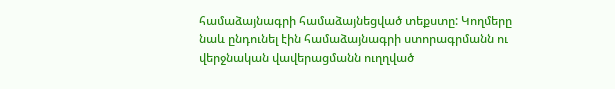համաձայնագրի համաձայնեցված տեքստը: Կողմերը նաև ընդունել էին համաձայնագրի ստորագրմանն ու վերջնական վավերացմանն ուղղված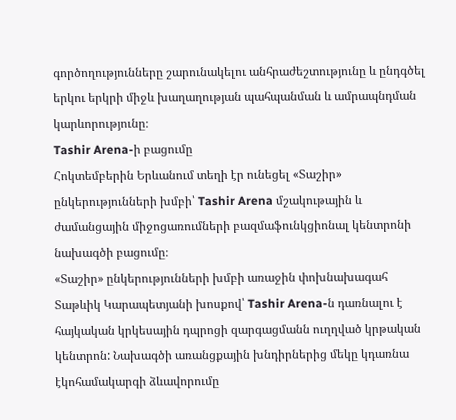գործողությունները շարունակելու անհրաժեշտությունը և ընդգծել երկու երկրի միջև խաղաղության պահպանման և ամրապնդման կարևորությունը։
Tashir Arena-ի բացումը
Հոկտեմբերին Երևանում տեղի էր ունեցել «Տաշիր» ընկերությունների խմբի՝ Tashir Arena մշակութային և ժամանցային միջոցառումների բազմաֆունկցիոնալ կենտրոնի նախագծի բացումը։
«Տաշիր» ընկերությունների խմբի առաջին փոխնախագահ Տաթևիկ Կարապետյանի խոսքով՝ Tashir Arena-ն դառնալու է հայկական կրկեսային դպրոցի զարգացմանն ուղղված կրթական կենտրոն: Նախագծի առանցքային խնդիրներից մեկը կդառնա էկոհամակարգի ձևավորումը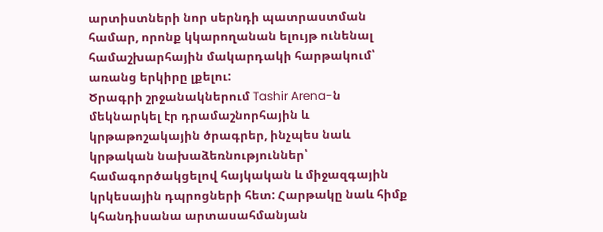արտիստների նոր սերնդի պատրաստման համար, որոնք կկարողանան ելույթ ունենալ համաշխարհային մակարդակի հարթակում՝ առանց երկիրը լքելու:
Ծրագրի շրջանակներում Tashir Arena-ն մեկնարկել էր դրամաշնորհային և կրթաթոշակային ծրագրեր, ինչպես նաև կրթական նախաձեռնություններ՝ համագործակցելով հայկական և միջազգային կրկեսային դպրոցների հետ: Հարթակը նաև հիմք կհանդիսանա արտասահմանյան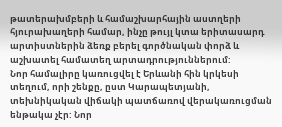թատերախմբերի և համաշխարհային աստղերի հյուրախաղերի համար, ինչը թույլ կտա երիտասարդ արտիստներին ձեռք բերել գործնական փորձ և աշխատել համատեղ արտադրություններում:
Նոր համալիրը կառուցվել է Երևանի հին կրկեսի տեղում, որի շենքը, ըստ Կարապետյանի, տեխնիկական վիճակի պատճառով վերակառուցման ենթակա չէր: Նոր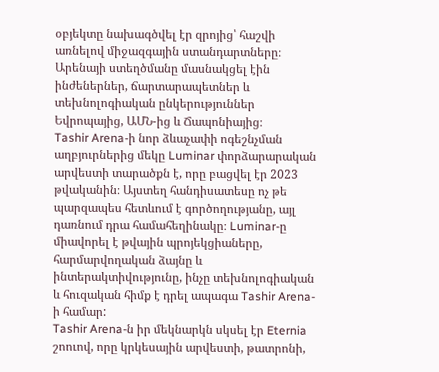օբյեկտը նախագծվել էր զրոյից՝ հաշվի առնելով միջազգային ստանդարտները։ Արենայի ստեղծմանը մասնակցել էին ինժեներներ, ճարտարապետներ և տեխնոլոգիական ընկերություններ Եվրոպայից, ԱՄՆ-ից և Ճապոնիայից։
Tashir Arena-ի նոր ձևաչափի ոգեշնչման աղբյուրներից մեկը Luminar փորձարարական արվեստի տարածքն է, որը բացվել էր 2023 թվականին։ Այստեղ հանդիսատեսը ոչ թե պարզապես հետևում է գործողությանը, այլ դառնում դրա համահեղինակը։ Luminar-ը միավորել է թվային պրոյեկցիաները, հարմարվողական ձայնը և ինտերակտիվությունը, ինչը տեխնոլոգիական և հուզական հիմք է դրել ապագա Tashir Arena-ի համար:
Tashir Arena-ն իր մեկնարկն սկսել էր Eternia շոուով, որը կրկեսային արվեստի, թատրոնի,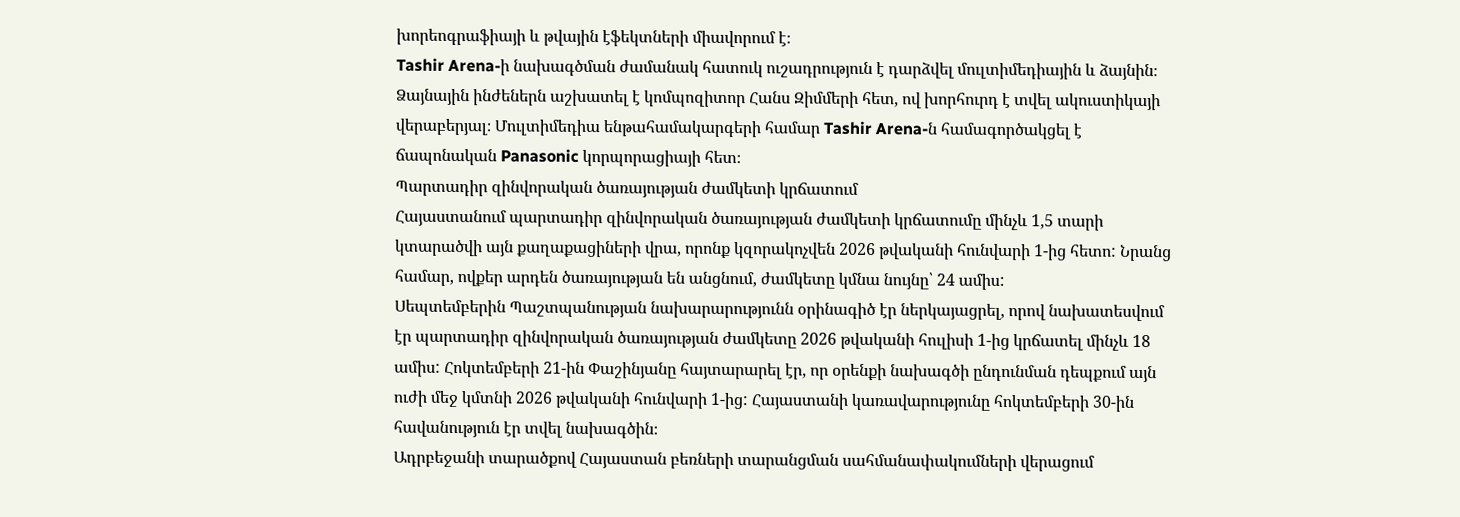խորեոգրաֆիայի և թվային էֆեկտների միավորում է։
Tashir Arena-ի նախագծման ժամանակ հատուկ ուշադրություն է դարձվել մուլտիմեդիային և ձայնին։ Ձայնային ինժեներն աշխատել է կոմպոզիտոր Հանս Զիմմերի հետ, ով խորհուրդ է տվել ակուստիկայի վերաբերյալ։ Մուլտիմեդիա ենթահամակարգերի համար Tashir Arena-ն համագործակցել է ճապոնական Panasonic կորպորացիայի հետ։
Պարտադիր զինվորական ծառայության ժամկետի կրճատում
Հայաստանում պարտադիր զինվորական ծառայության ժամկետի կրճատումը մինչև 1,5 տարի կտարածվի այն քաղաքացիների վրա, որոնք կզորակոչվեն 2026 թվականի հունվարի 1-ից հետո: Նրանց համար, ովքեր արդեն ծառայության են անցնում, ժամկետը կմնա նույնը՝ 24 ամիս:
Սեպտեմբերին Պաշտպանության նախարարությունն օրինագիծ էր ներկայացրել, որով նախատեսվում էր պարտադիր զինվորական ծառայության ժամկետը 2026 թվականի հուլիսի 1-ից կրճատել մինչև 18 ամիս: Հոկտեմբերի 21-ին Փաշինյանը հայտարարել էր, որ օրենքի նախագծի ընդունման դեպքում այն ուժի մեջ կմտնի 2026 թվականի հունվարի 1-ից: Հայաստանի կառավարությունը հոկտեմբերի 30-ին հավանություն էր տվել նախագծին։
Ադրբեջանի տարածքով Հայաստան բեռների տարանցման սահմանափակումների վերացում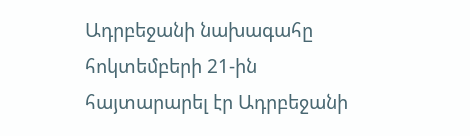Ադրբեջանի նախագահը հոկտեմբերի 21-ին հայտարարել էր Ադրբեջանի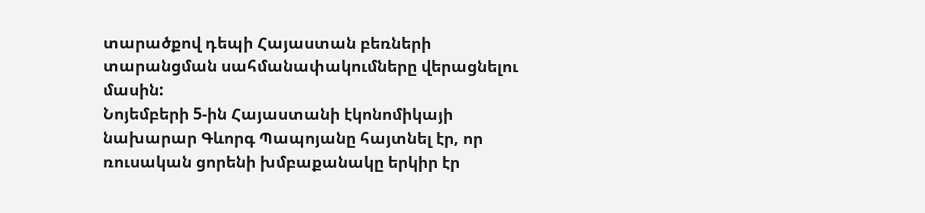տարածքով դեպի Հայաստան բեռների տարանցման սահմանափակումները վերացնելու մասին:
Նոյեմբերի 5-ին Հայաստանի էկոնոմիկայի նախարար Գևորգ Պապոյանը հայտնել էր, որ ռուսական ցորենի խմբաքանակը երկիր էր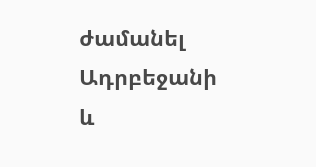ժամանել Ադրբեջանի և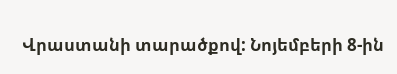Վրաստանի տարածքով: Նոյեմբերի 8-ին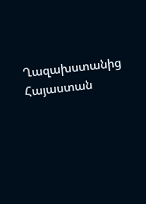Ղազախստանից Հայաստան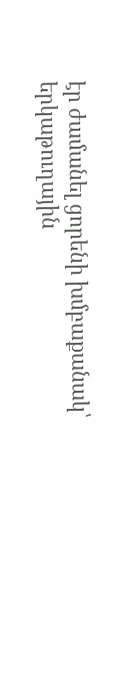էր ժամանել ցորենի խմբաքանակ՝ երկաթուղային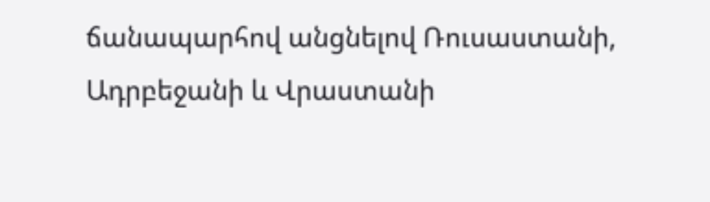ճանապարհով անցնելով Ռուսաստանի, Ադրբեջանի և Վրաստանի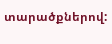տարածքներով: